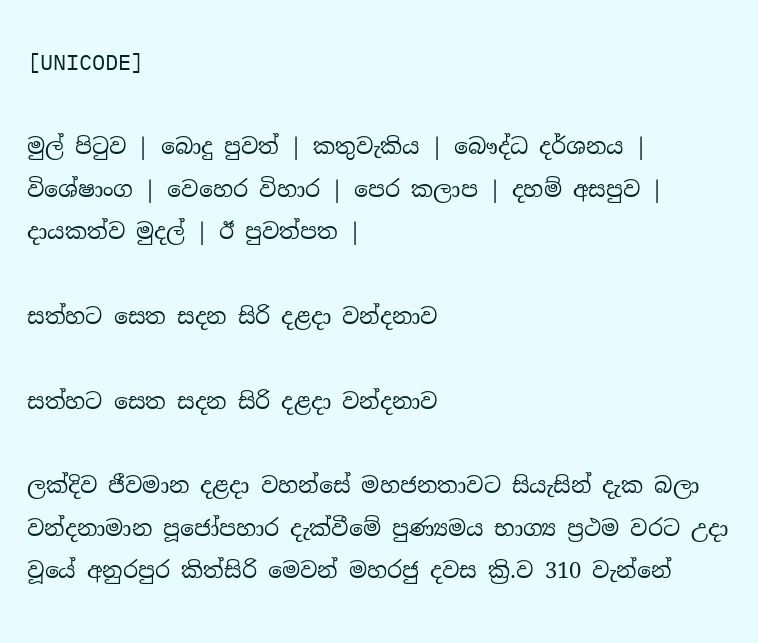[UNICODE]

මුල් පිටුව | බොදු පුවත් | කතුවැකිය | බෞද්ධ දර්ශනය | විශේෂාංග | වෙහෙර විහාර | පෙර කලාප | දහම් අසපුව | දායකත්ව මුදල් | ඊ පුවත්පත |

සත්හට සෙත සදන සිරි දළදා වන්දනාව

සත්හට සෙත සදන සිරි දළදා වන්දනාව

ලක්දිව ජීවමාන දළදා වහන්සේ මහජනතාවට සියැසින් දැක බලා වන්දනාමාන පූජෝපහාර දැක්වීමේ පුණ්‍යමය භාග්‍ය ප්‍රථම වරට උදා වූයේ අනුරපුර කිත්සිරි මෙවන් මහරජු දවස ක්‍රි.ව 310 වැන්නේ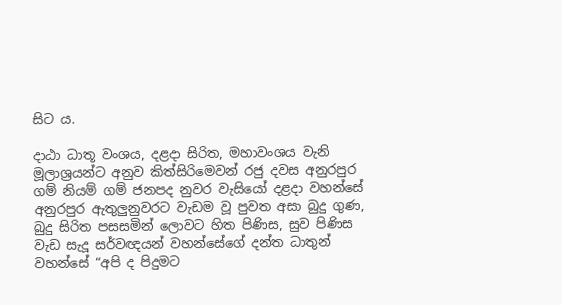සිට ය.

දාඨා ධාතූ වංශය, දළදා සිරිත, මහාවංශය වැනි මූලාශ්‍රයන්ට අනුව කිත්සිරිමෙවන් රජු දවස අනුරපුර ගම් නියම් ගම් ජනපද නුවර වැසියෝ දළදා වහන්සේ අනුරපුර ඇතුලුනුවරට වැඩම වූ පුවත අසා බුදු ගුණ, බුදු සිරිත පසසමින් ලොවට හිත පිණිස, සුව පිණිස වැඩ සැදූ සර්වඥයන් වහන්සේගේ දන්ත ධාතුන් වහන්සේ “අපි ද පිදුමට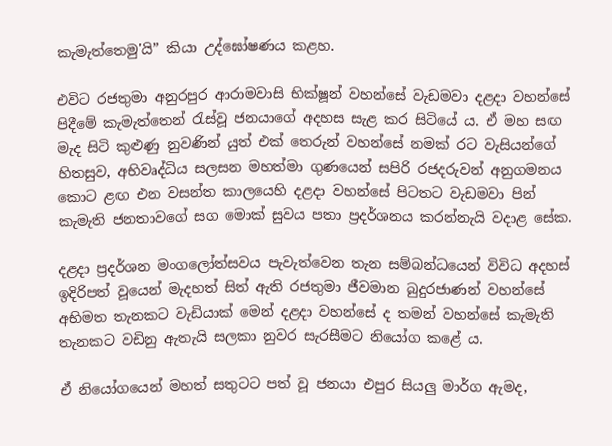කැමැත්තෙමු'යි” කියා උද්ඝෝෂණය කළහ.

එවිට රජතුමා අනුරපුර ආරාමවාසි භික්ෂූන් වහන්සේ වැඩමවා දළදා වහන්සේ පිදීමේ කැමැත්තෙන් රැස්වූ ජනයාගේ අදහස සැළ කර සිටියේ ය. ඒ මහ සඟ මැද සිටි කුළුණු නුවණින් යුත් එක් තෙරුන් වහන්සේ නමක් රට වැසියන්ගේ හිතසුව, අභිවෘද්ධිය සලසන මහත්මා ගුණයෙන් සපිරි රජදරුවන් අනුගමනය කොට ළඟ එන වසන්ත කාලයෙහි දළදා වහන්සේ පිටතට වැඩමවා පින් කැමැති ජනතාවගේ සග මොක් සුවය පතා ප්‍රදර්ශනය කරන්නැයි වදාළ සේක.

දළදා ප්‍රදර්ශන මංගලෝත්සවය පැවැත්වෙන තැන සම්බන්ධයෙන් විවිධ අදහස් ඉදිරිපත් වූයෙන් මැදහත් සිත් ඇති රජතුමා ජීවමාන බුදුරජාණන් වහන්සේ අභිමත තැනකට වැඩියාක් මෙන් දළදා වහන්සේ ද තමන් වහන්සේ කැමැති තැනකට වඩිනු ඇතැයි සලකා නුවර සැරසීමට නියෝග කළේ ය.

ඒ නියෝගයෙන් මහත් සතුටට පත් වූ ජනයා එපුර සියලු මාර්ග ඇමද,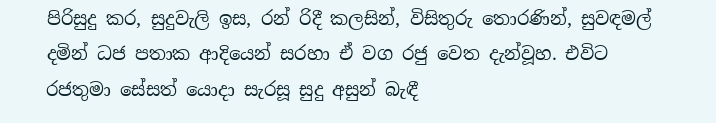පිරිසුදු කර, සුදුවැලි ඉස, රන් රිදී කලසින්, විසිතුරු තොරණින්, සුවඳමල් දමින් ධජ පතාක ආදියෙන් සරහා ඒ වග රජු වෙත දැන්වූහ. එවිට රජතුමා සේසත් යොදා සැරසූ සුදු අසුන් බැඳී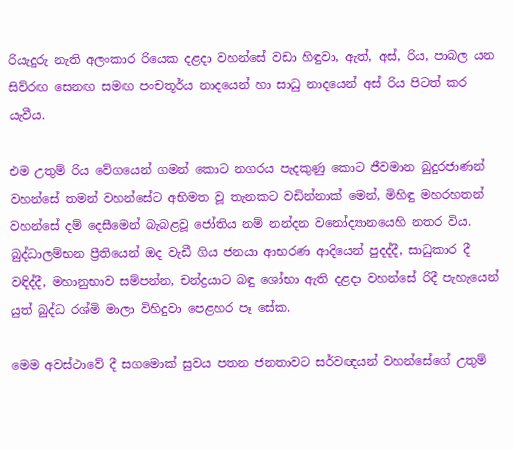රියැදුරු නැති අලංකාර රියෙක දළදා වහන්සේ වඩා හිඳුවා, ඇත්, අස්, රිය, පාබල යන සිව්රඟ සෙනඟ සමඟ පංචතූර්ය නාදයෙන් හා සාධු නාදයෙන් අස් රිය පිටත් කර යැවීය.

එම උතුම් රිය වේගයෙන් ගමන් කොට නගරය පැදකුණු කොට ජීවමාන බුදුරජාණන් වහන්සේ තමන් වහන්සේට අභිමත වූ තැනකට වඩින්නාක් මෙන්, මිහිඳු මහරහතන් වහන්සේ දම් දෙසීමෙන් බැබළවූ ජෝතිය නම් නන්දන වනෝද්‍යානයෙහි නතර විය. බුද්ධාලම්භන ප්‍රීතියෙන් ඔද වැඩී ගිය ජනයා ආභරණ ආදියෙන් පුදද්දී, සාධුකාර දී වඳිද්දී, මහානුභාව සම්පන්න, චන්ද්‍රයාට බඳු ශෝභා ඇති දළදා වහන්සේ රිදී පැහැයෙන් යුත් බුද්ධ රශ්මි මාලා විහිදුවා පෙළහර පෑ සේක.

මෙම අවස්ථාවේ දී සගමොක් සුවය පතන ජනතාවට සර්වඥයන් වහන්සේගේ උතුම්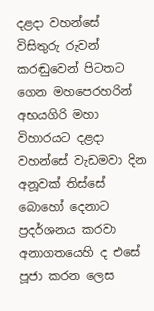දළදා වහන්සේ විසිතුරු රුවන් කරඬුවෙන් පිටතට ගෙන මහපෙරහරින් අභයගිරි මහා විහාරයට දළදා වහන්සේ වැඩමවා දින අනූවක් තිස්සේ බොහෝ දෙනාට ප්‍රදර්ශනය කරවා අනාගතයෙහි ද එසේ පූජා කරන ලෙස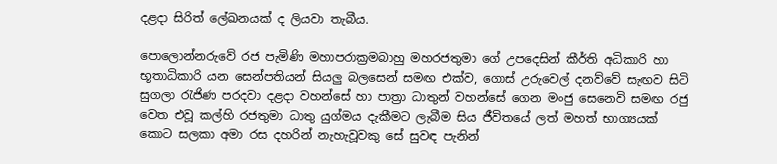දළදා සිරිත් ලේඛනයක් ද ලියවා තැබීය.

පොලොන්නරුවේ රජ පැමිණි මහාපරාක්‍රමබාහු මහරජතුමා ගේ උපදෙසින් කීර්ති අධිකාරි හා භූතාධිකාරි යන සෙන්පතියන් සියලු බලසෙන් සමඟ එක්ව, ගොස් උරුවෙල් දනව්වේ සැඟව සිටි සුගලා රැජිණ පරදවා දළදා වහන්සේ හා පාත්‍රා ධාතුන් වහන්සේ ගෙන මංජු සෙනෙවි සමඟ රජු වෙත එවූ කල්හි රජතුමා ධාතු යුග්මය දැකීමට ලැබීම සිය ජීවිතයේ ලත් මහත් භාග්‍යයක් කොට සලකා අමා රස දහරින් නැහැවූවකු සේ සුවඳ පැනින්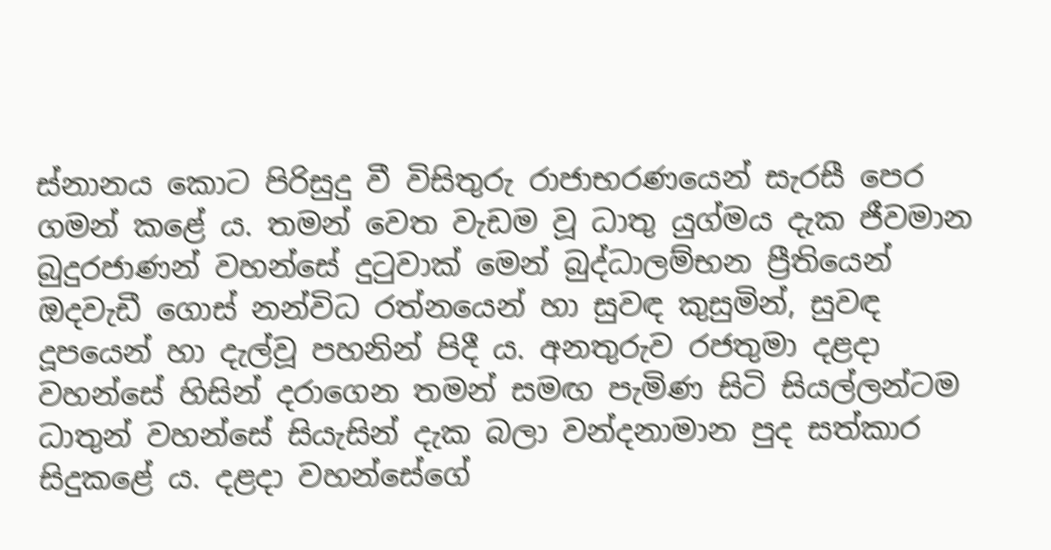ස්නානය කොට පිරිසුදු වී විසිතුරු රාජාභරණයෙන් සැරසී පෙර ගමන් කළේ ය. තමන් වෙත වැඩම වූ ධාතු යුග්මය දැක ජීවමාන බුදුරජාණන් වහන්සේ දුටුවාක් මෙන් බුද්ධාලම්භන ප්‍රීතියෙන් ඔදවැඩී ගොස් නන්විධ රත්නයෙන් හා සුවඳ කුසුමින්, සුවඳ දූපයෙන් හා දැල්වූ පහනින් පිදී ය. අනතුරුව රජතුමා දළදා වහන්සේ හිසින් දරාගෙන තමන් සමඟ පැමිණ සිටි සියල්ලන්ටම ධාතුන් වහන්සේ සියැසින් දැක බලා වන්දනාමාන පුද සත්කාර සිදුකළේ ය. දළදා වහන්සේගේ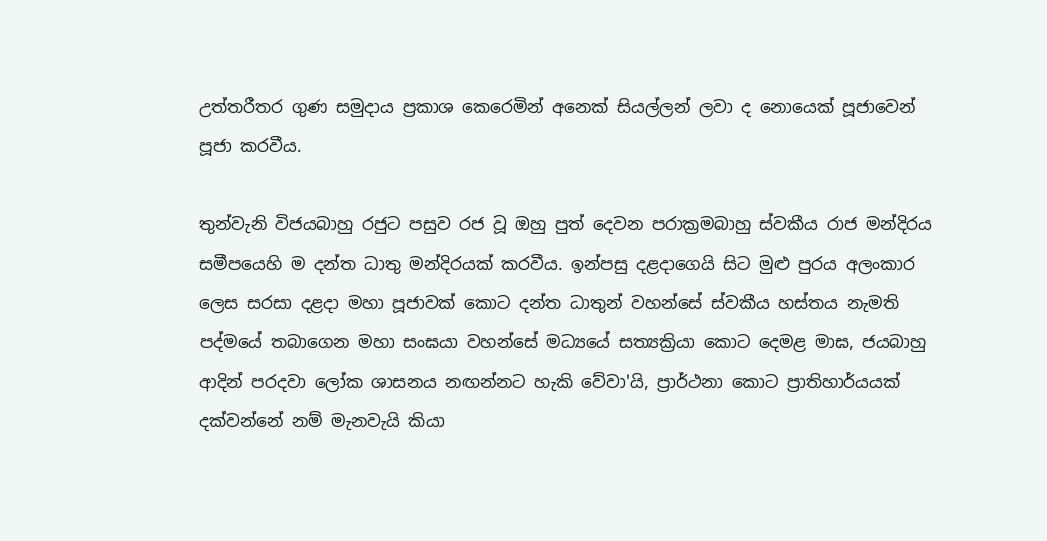උත්තරීතර ගුණ සමුදාය ප්‍රකාශ කෙරෙමින් අනෙක් සියල්ලන් ලවා ද නොයෙක් පූජාවෙන් පූජා කරවීය.

තුන්වැනි විජයබාහු රජුට පසුව රජ වූ ඔහු පුත් දෙවන පරාක්‍රමබාහු ස්වකීය රාජ මන්දිරය සමීපයෙහි ම දන්ත ධාතු මන්දිරයක් කරවීය. ඉන්පසු දළදාගෙයි සිට මුළු පුරය අලංකාර ලෙස සරසා දළදා මහා පූජාවක් කොට දන්ත ධාතුන් වහන්සේ ස්වකීය හස්තය නැමති පද්මයේ තබාගෙන මහා සංඝයා වහන්සේ මධ්‍යයේ සත්‍යක්‍රියා කොට දෙමළ මාඝ, ජයබාහු ආදින් පරදවා ලෝක ශාසනය නඟන්නට හැකි වේවා'යි, ප්‍රාර්ථනා කොට ප්‍රාතිහාර්යයක් දක්වන්නේ නම් මැනවැයි කියා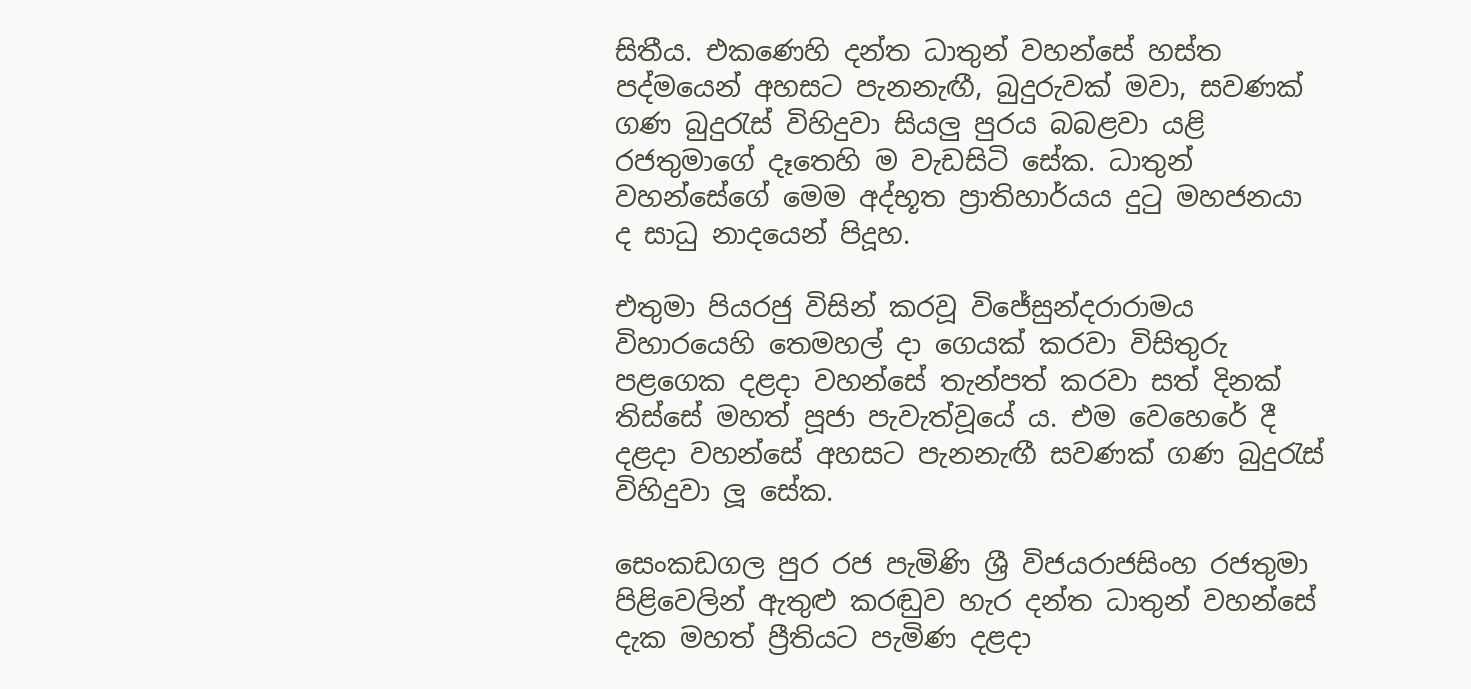සිතීය. එකණෙහි දන්ත ධාතුන් වහන්සේ හස්ත පද්මයෙන් අහසට පැනනැඟී, බුදුරුවක් මවා, සවණක් ගණ බුදුරැස් විහිදුවා සියලු පුරය බබළවා යළි රජතුමාගේ දෑතෙහි ම වැඩසිටි සේක. ධාතුන් වහන්සේගේ මෙම අද්භූත ප්‍රාතිහාර්යය දුටු මහජනයා ද සාධු නාදයෙන් පිදූහ.

එතුමා පියරජු විසින් කරවූ විජේසුන්දරාරාමය විහාරයෙහි තෙමහල් දා ගෙයක් කරවා විසිතුරු පළගෙක දළදා වහන්සේ තැන්පත් කරවා සත් දිනක් තිස්සේ මහත් පූජා පැවැත්වූයේ ය. එම වෙහෙරේ දී දළදා වහන්සේ අහසට පැනනැඟී සවණක් ගණ බුදුරැස් විහිදුවා ලූ සේක.

සෙංකඩගල පුර රජ පැමිණි ශ්‍රී විජයරාජසිංහ රජතුමා පිළිවෙලින් ඇතුළු කරඬුව හැර දන්ත ධාතුන් වහන්සේ දැක මහත් ප්‍රීතියට පැමිණ දළදා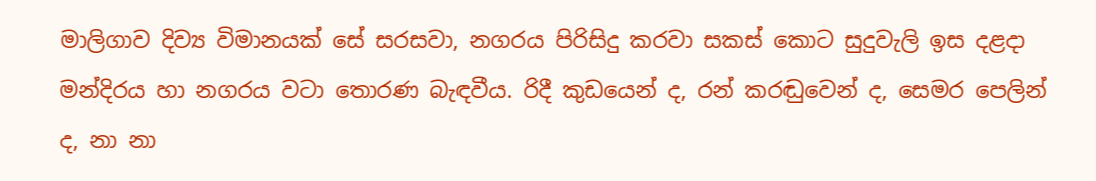මාලිගාව දිව්‍ය විමානයක් සේ සරසවා, නගරය පිරිසිදු කරවා සකස් කොට සුදුවැලි ඉස දළදා මන්දිරය හා නගරය වටා තොරණ බැඳවීය. රිදී කුඩයෙන් ද, රන් කරඬුවෙන් ද, සෙමර පෙලින් ද, නා නා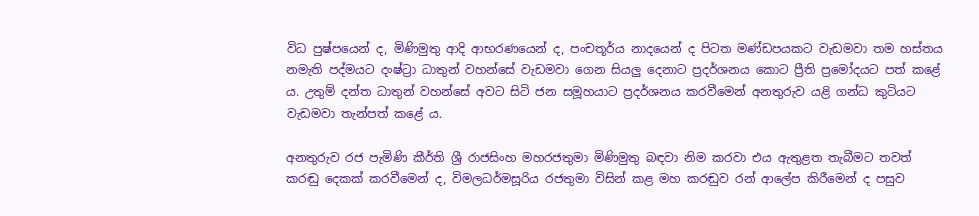විධ පුෂ්පයෙන් ද, මිණිමුතු ආදි ආභරණයෙන් ද, පංචතූර්ය නාදයෙන් ද පිටත මණ්ඩපයකට වැඩමවා තම හස්තය නමැති පද්මයට දංෂ්ට්‍රා ධාතුන් වහන්සේ වැඩමවා ගෙන සියලු දෙනාට ප්‍රදර්ශනය කොට ප්‍රීති ප්‍රමෝදයට පත් කළේ ය. උතුම් දන්ත ධාතුන් වහන්සේ අවට සිටි ජන සමූහයාට ප්‍රදර්ශනය කරවීමෙන් අනතුරුව යළි ගන්ධ කුටියට වැඩමවා තැන්පත් කළේ ය.

අනතුරුව රජ පැමිණි කීර්ති ශ්‍රී රාජසිංහ මහරජතුමා මිණිමුතු බඳවා නිම කරවා එය ඇතුළත තැබීමට තවත් කරඬු දෙකක් කරවීමෙන් ද, විමලධර්මසූරිය රජතුමා විසින් කළ මහ කරඬුව රන් ආලේප කිරීමෙන් ද පසුව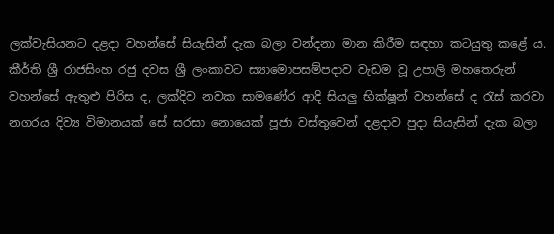ලක්වැසියනට දළදා වහන්සේ සියැසින් දැක බලා වන්දනා මාන කිරීම සඳහා කටයුතු කළේ ය. කීර්ති ශ්‍රී රාජසිංහ රජු දවස ශ්‍රී ලංකාවට ස්‍යාමොපසම්පදාව වැඩම වූ උපාලි මහතෙරුන් වහන්සේ ඇතුළු පිරිස ද, ලක්දිව නවක සාමණේර ආදි සියලු භික්ෂූන් වහන්සේ ද රැස් කරවා නගරය දිව්‍ය විමානයක් සේ සරසා නොයෙක් පූජා වස්තුවෙන් දළදාව පුදා සියැසින් දැක බලා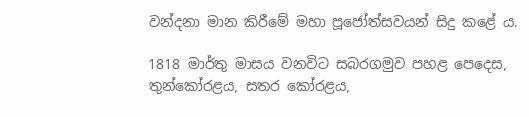වන්දනා මාන කිරීමේ මහා පූජෝත්සවයන් සිදු කළේ ය.

1818 මාර්තු මාසය වනවිට සබරගමුව පහළ පෙදෙස, තුන්කෝරළය, සතර කෝරළය,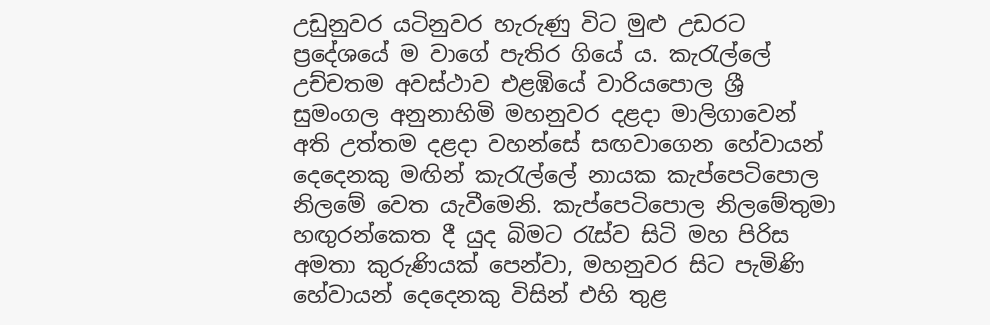උඩුනුවර යටිනුවර හැරුණු විට මුළු උඩරට ප්‍රදේශයේ ම වාගේ පැතිර ගියේ ය. කැරැල්ලේ උච්චතම අවස්ථාව එළඹියේ වාරියපොල ශ්‍රී සුමංගල අනුනාහිමි මහනුවර දළදා මාලිගාවෙන් අති උත්තම දළදා වහන්සේ සඟවාගෙන හේවායන් දෙදෙනකු මඟින් කැරැල්ලේ නායක කැප්පෙටිපොල නිලමේ වෙත යැවීමෙනි. කැප්පෙටිපොල නිලමේතුමා හඟුරන්කෙත දී යුද බිමට රැස්ව සිටි මහ පිරිස අමතා කුරුණියක් පෙන්වා, මහනුවර සිට පැමිණි හේවායන් දෙදෙනකු විසින් එහි තුළ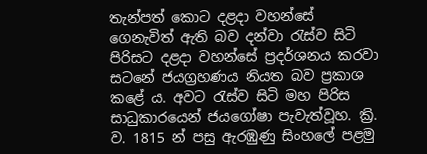තැන්පත් කොට දළදා වහන්සේ ගෙනැවිත් ඇති බව දන්වා රැස්ව සිටි පිරිසට දළදා වහන්සේ ප්‍රදර්ශනය කරවා සටනේ ජයග්‍රහණය නියත බව ප්‍රකාශ කළේ ය. අවට රැස්ව සිටි මහ පිරිස සාධුකාරයෙන් ජයගෝෂා පැවැත්වූහ. ක්‍රි. ව. 1815 න් පසු ඇරඹුණු සිංහලේ පළමු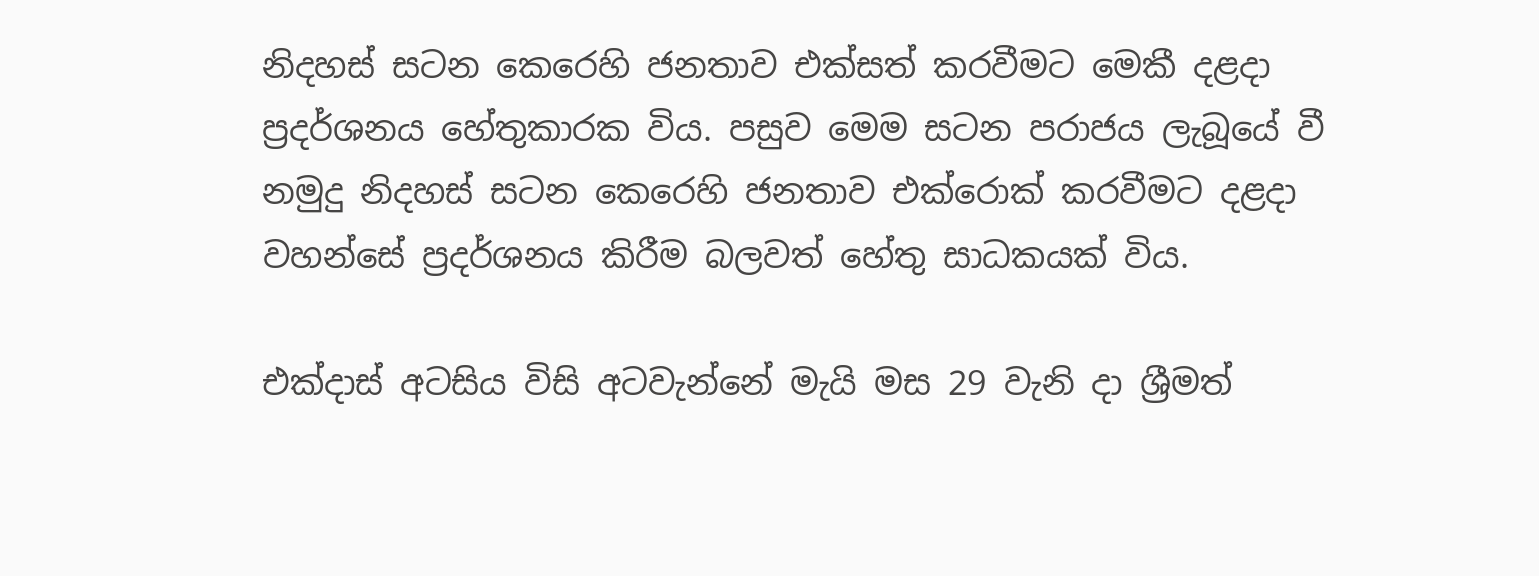නිදහස් සටන කෙරෙහි ජනතාව එක්සත් කරවීමට මෙකී දළදා ප්‍රදර්ශනය හේතුකාරක විය. පසුව මෙම සටන පරාජය ලැබූයේ වී නමුදු නිදහස් සටන කෙරෙහි ජනතාව එක්රොක් කරවීමට දළදා වහන්සේ ප්‍රදර්ශනය කිරීම බලවත් හේතු සාධකයක් විය.

එක්දාස් අටසිය විසි අටවැන්නේ මැයි මස 29 වැනි දා ශ්‍රීමත්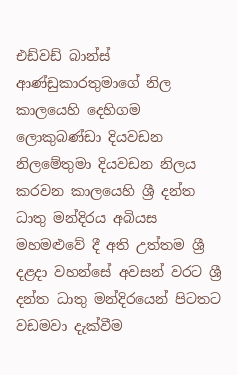එඩ්වඩ් බාන්ස් ආණ්ඩුකාරතුමාගේ නිල කාලයෙහි දෙහිගම ලොකුබණ්ඩා දියවඩන නිලමේතුමා දියවඩන නිලය කරවන කාලයෙහි ශ්‍රී දන්ත ධාතු මන්දිරය අබියස මහමළුවේ දී අති උත්තම ශ්‍රී දළදා වහන්සේ අවසන් වරට ශ්‍රී දන්ත ධාතු මන්දිරයෙන් පිටතට වඩමවා දැක්වීම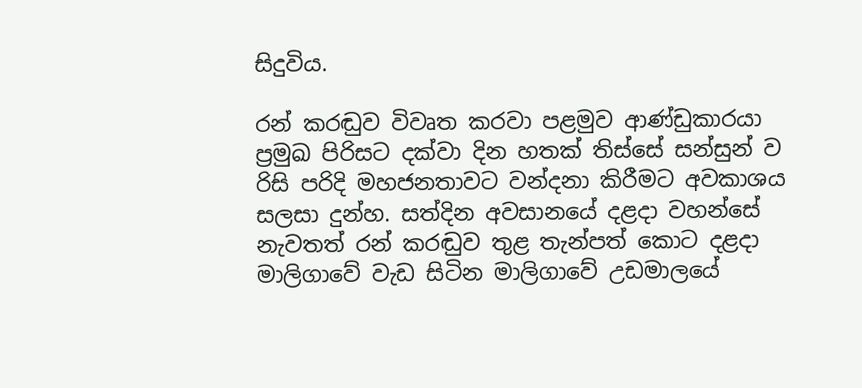සිදුවිය.

රන් කරඬුව විවෘත කරවා පළමුව ආණ්ඩුකාරයා ප්‍රමුඛ පිරිසට දක්වා දින හතක් තිස්සේ සන්සුන් ව රිසි පරිදි මහජනතාවට වන්දනා කිරීමට අවකාශය සලසා දුන්හ. සත්දින අවසානයේ දළදා වහන්සේ නැවතත් රන් කරඬුව තුළ තැන්පත් කොට දළදා මාලිගාවේ වැඩ සිටින මාලිගාවේ උඩමාලයේ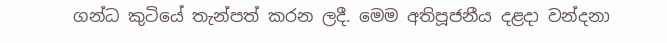ගන්ධ කුටියේ තැන්පත් කරන ලදී. මෙම අතිපූජනීය දළදා වන්දනා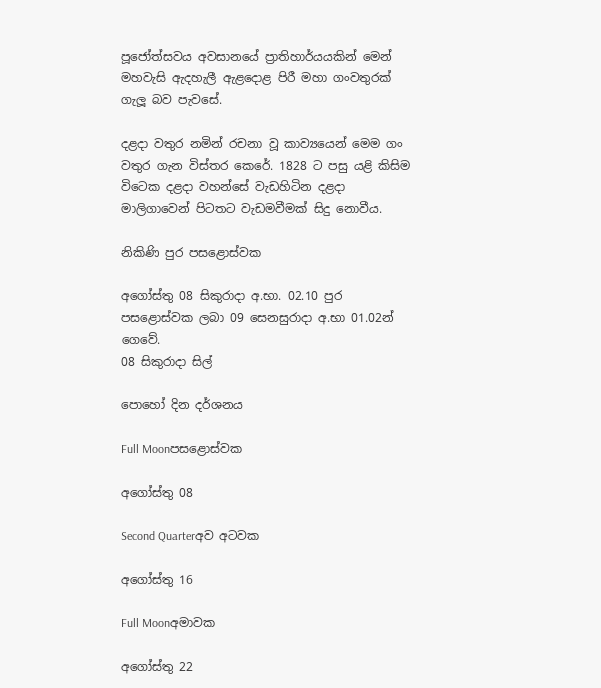පූජෝත්සවය අවසානයේ ප්‍රාතිහාර්යයකින් මෙන් මහවැසි ඇදහැලී ඇළදොළ පිරී මහා ගංවතුරක් ගැලූ බව පැවසේ.

දළදා වතුර නමින් රචනා වූ කාව්‍යයෙන් මෙම ගං වතුර ගැන විස්තර කෙරේ. 1828 ට පසු යළි කිසිම විටෙක දළදා වහන්සේ වැඩහිටින දළදා මාලිගාවෙන් පිටතට වැඩමවීමක් සිදු නොවීය.

නිකිණි පුර පසළොස්වක

අගෝස්තු 08 සිකුරාදා අ.භා. 02.10 පුර පසළොස්වක ලබා 09 සෙනසුරාදා අ.භා 01.02න් ගෙවේ.
08 සිකුරාදා සිල්

පොහෝ දින දර්ශනය

Full Moonපසළොස්වක

අගෝස්තු 08

Second Quarterඅව අටවක

අගෝස්තු 16

Full Moonඅමාවක

අගෝස්තු 22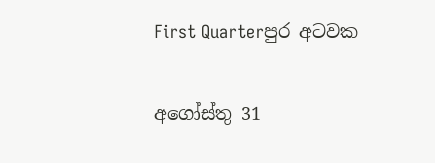First Quarterපුර අටවක

අගෝස්තු 31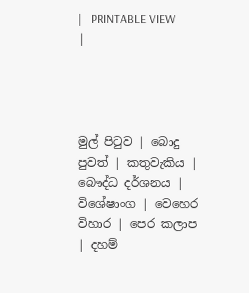|   PRINTABLE VIEW |




මුල් පිටුව | බොදු පුවත් | කතුවැකිය | බෞද්ධ දර්ශනය | විශේෂාංග | වෙහෙර විහාර | පෙර කලාප | දහම්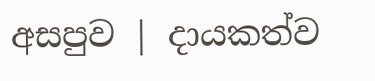අසපුව | දායකත්ව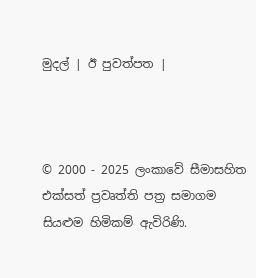මුදල් | ඊ පුවත්පත |



© 2000 - 2025 ලංකාවේ සීමාසහිත එක්සත් ප්‍රවෘත්ති පත්‍ර සමාගම
සියළුම හිමිකම් ඇවිරිණි.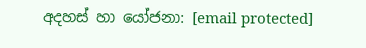අදහස් හා යෝජනා: [email protected]